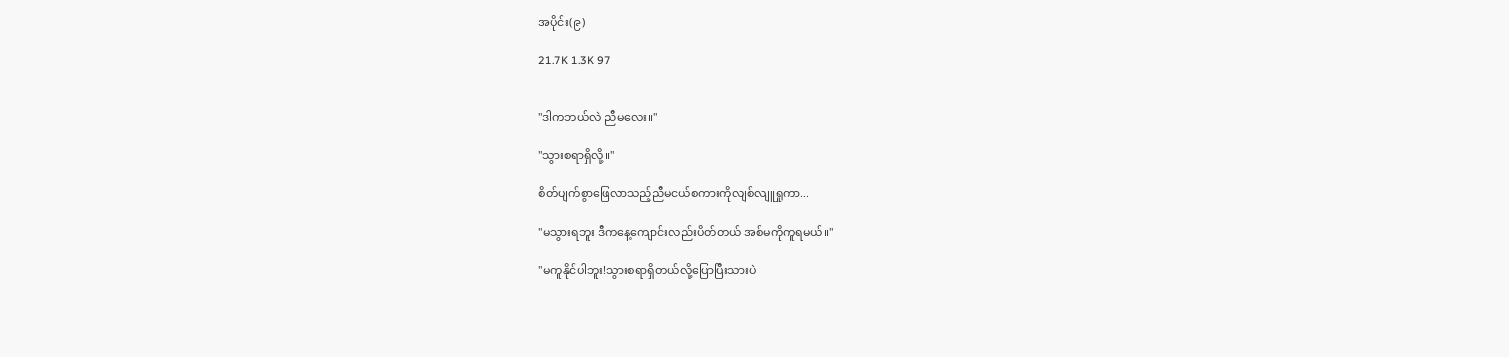အပိုင်း(၉)

21.7K 1.3K 97


"ဒါကဘယ်လဲ ညီမလေး။"

"သွားစရာရှိလို့။"

စိတ်ပျက်စွာဖြေလာသည့်ညီမငယ်စကားကိုလျစ်လျူရှုကာ...

"မသွားရဘူး ဒီကနေ့ကျောင်းလည်းပိတ်တယ် အစ်မကိုကူရမယ်။"

"မကူနိုင်ပါဘူး!သွားစရာရှိတယ်လို့ပြောပြီးသားပဲ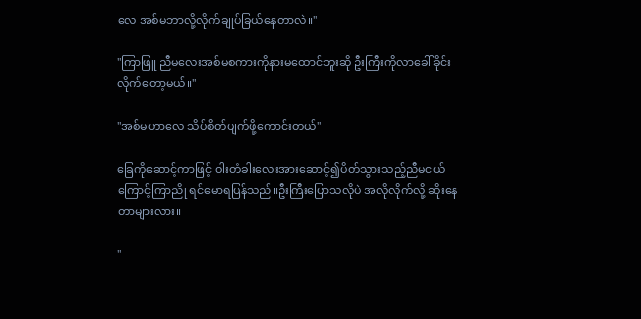လေ အစ်မဘာလို့လိုက်ချုပ်ခြယ်နေတာလဲ။"

"ကြာဖြူ ညီမလေးအစ်မစကားကိုနားမထောင်ဘူးဆို ဦးကြီးကိုလာခေါ်ခိုင်းလိုက်တော့မယ်။"

"အစ်မဟာလေ သိပ်စိတ်ပျက်ဖို့ကောင်းတယ်"

ခြေကိုဆောင့်ကာဖြင့် ဝါးတံခါးလေးအားဆောင့်၍ပိတ်သွားသည့်ညီမငယ်ကြောင့်ကြာညို ရင်မောရပြန်သည်။ဦးကြီးပြောသလိုပဲ အလိုလိုက်လို့ ဆိုးနေတာများလား။

"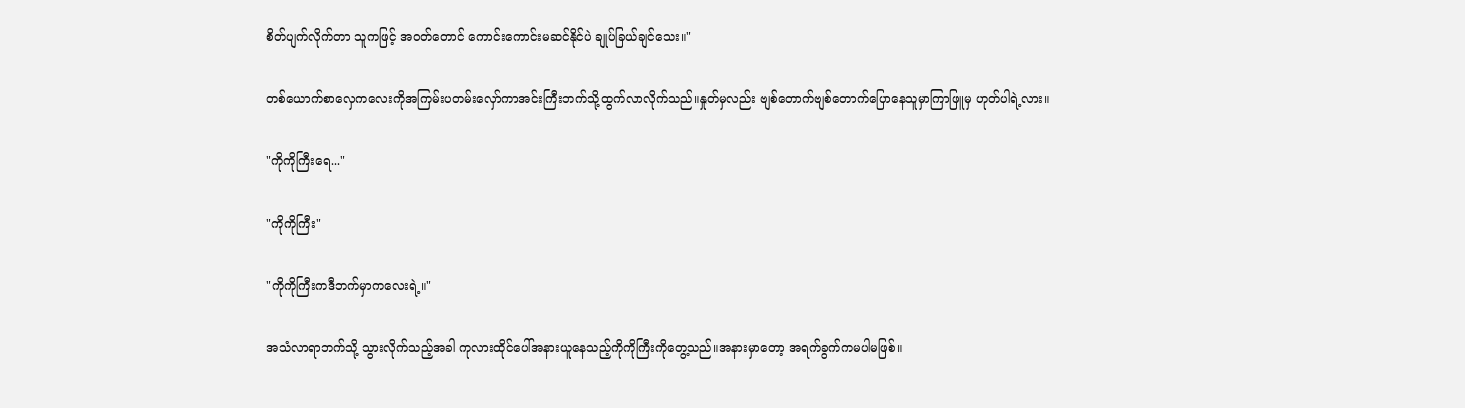စိတ်ပျက်လိုက်တာ သူကဖြင့် အဝတ်တောင် ကောင်းကောင်းမဆင်နိုင်ပဲ ချုပ်ခြယ်ချင်သေး။"

တစ်ယောက်စာလှေကလေးကိုအကြမ်းပတမ်းလှော်ကာအင်းကြီးဘက်သို့ထွက်လာလိုက်သည်။နှုတ်မှလည်း ဗျစ်တောက်ဗျစ်တောက်ပြောနေသူမှာကြာဖြူမှ ဟုတ်ပါရဲ့လား။

"ကိုကိုကြီးရေ..."

"ကိုကိုကြီး"

"ကိုကိုကြီးကဒီဘက်မှာကလေးရဲ့။"

အသံလာရာဘက်သို့ သွားလိုက်သည့်အခါ ကုလားထိုင်ပေါ်အနားယူနေသည့်ကိုကိုကြီးကိုတွေ့သည်။အနားမှာတော့ အရက်ခွက်ကမပါမဖြစ်။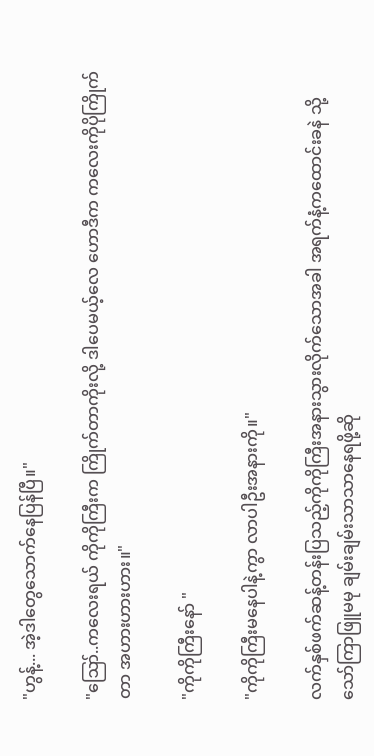"ဟွန့်... အဲ့ဒါတွေသောက်နေပြန်ပြီ။"

"ဪ..ကလေးရယ် ကိုကိုကြီးက ကြိုက်တာကိုးလို့ ဒါပေမယ့်လေ ဟောဒီက ကလေးကိုပိုကြိုက်တာ အဟားဟားဟား။"

"ကိုကိုကြီးနော် "

"ကိုကိုကြီးမနေပါနဲ့ကွာ လာပါဦးအနားကို။"

လက်နှစ်ဖက်ဆန့်တန်းပြသည့်ကိုကိုကြီးအနားသွားလိုက်သောအခါ အရက်နံ့ကထောင်းခနဲ သို့သော်ကြာဖြူမမု ချမ်းချမ်းသာသာနေရဖို့ဆို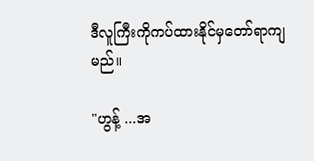ဒီလူကြီးကိုကပ်ထားနိုင်မှတော်ရာကျမည်။

"ဟွန့် ...အ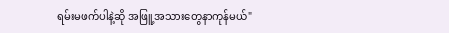ရမ်းမဖက်ပါနဲ့ဆို အဖြူ့အသားတွေနာကုန်မယ်"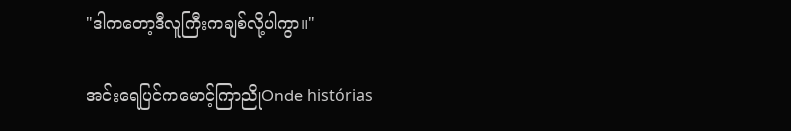"ဒါကတော့ဒီလူကြီးကချစ်လို့ပါကွာ။"

အင်းရေပြင်ကမောင့်ကြာညိုOnde histórias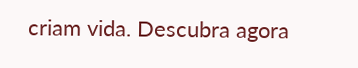criam vida. Descubra agora